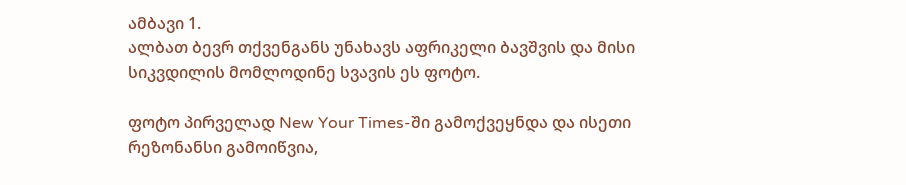ამბავი 1.
ალბათ ბევრ თქვენგანს უნახავს აფრიკელი ბავშვის და მისი სიკვდილის მომლოდინე სვავის ეს ფოტო.

ფოტო პირველად New Your Times-ში გამოქვეყნდა და ისეთი რეზონანსი გამოიწვია,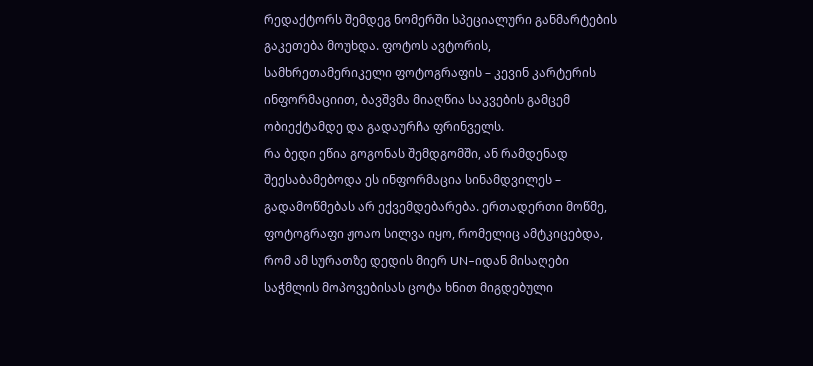რედაქტორს შემდეგ ნომერში სპეციალური განმარტების გაკეთება მოუხდა. ფოტოს ავტორის, სამხრეთამერიკელი ფოტოგრაფის – კევინ კარტერის ინფორმაციით, ბავშვმა მიაღწია საკვების გამცემ ობიექტამდე და გადაურჩა ფრინველს.
რა ბედი ეწია გოგონას შემდგომში, ან რამდენად შეესაბამებოდა ეს ინფორმაცია სინამდვილეს – გადამოწმებას არ ექვემდებარება. ერთადერთი მოწმე, ფოტოგრაფი ჟოაო სილვა იყო, რომელიც ამტკიცებდა, რომ ამ სურათზე დედის მიერ UN–იდან მისაღები საჭმლის მოპოვებისას ცოტა ხნით მიგდებული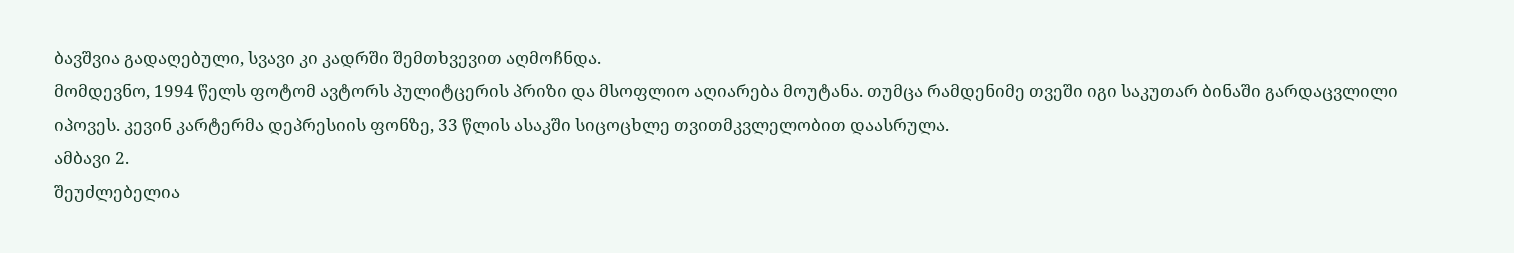ბავშვია გადაღებული, სვავი კი კადრში შემთხვევით აღმოჩნდა.
მომდევნო, 1994 წელს ფოტომ ავტორს პულიტცერის პრიზი და მსოფლიო აღიარება მოუტანა. თუმცა რამდენიმე თვეში იგი საკუთარ ბინაში გარდაცვლილი იპოვეს. კევინ კარტერმა დეპრესიის ფონზე, 33 წლის ასაკში სიცოცხლე თვითმკვლელობით დაასრულა.
ამბავი 2.
შეუძლებელია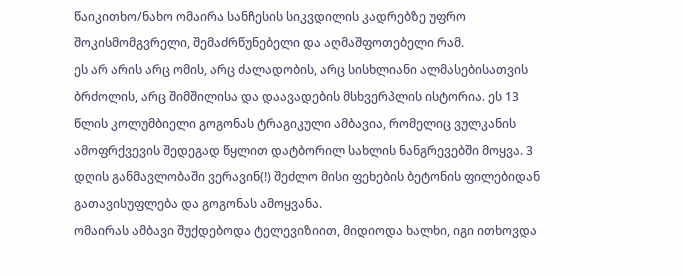წაიკითხო/ნახო ომაირა სანჩესის სიკვდილის კადრებზე უფრო შოკისმომგვრელი, შემაძრწუნებელი და აღმაშფოთებელი რამ.
ეს არ არის არც ომის, არც ძალადობის, არც სისხლიანი ალმასებისათვის ბრძოლის, არც შიმშილისა და დაავადების მსხვერპლის ისტორია. ეს 13 წლის კოლუმბიელი გოგონას ტრაგიკული ამბავია, რომელიც ვულკანის ამოფრქვევის შედეგად წყლით დატბორილ სახლის ნანგრევებში მოყვა. 3 დღის განმავლობაში ვერავინ(!) შეძლო მისი ფეხების ბეტონის ფილებიდან გათავისუფლება და გოგონას ამოყვანა.
ომაირას ამბავი შუქდებოდა ტელევიზიით, მიდიოდა ხალხი, იგი ითხოვდა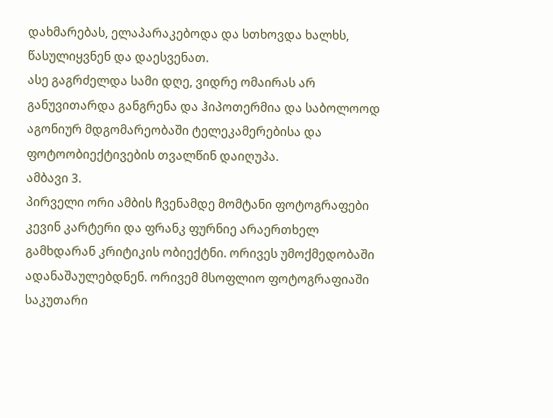დახმარებას, ელაპარაკებოდა და სთხოვდა ხალხს, წასულიყვნენ და დაესვენათ.
ასე გაგრძელდა სამი დღე, ვიდრე ომაირას არ განუვითარდა განგრენა და ჰიპოთერმია და საბოლოოდ აგონიურ მდგომარეობაში ტელეკამერებისა და ფოტოობიექტივების თვალწინ დაიღუპა.
ამბავი 3.
პირველი ორი ამბის ჩვენამდე მომტანი ფოტოგრაფები კევინ კარტერი და ფრანკ ფურნიე არაერთხელ გამხდარან კრიტიკის ობიექტნი. ორივეს უმოქმედობაში ადანაშაულებდნენ. ორივემ მსოფლიო ფოტოგრაფიაში საკუთარი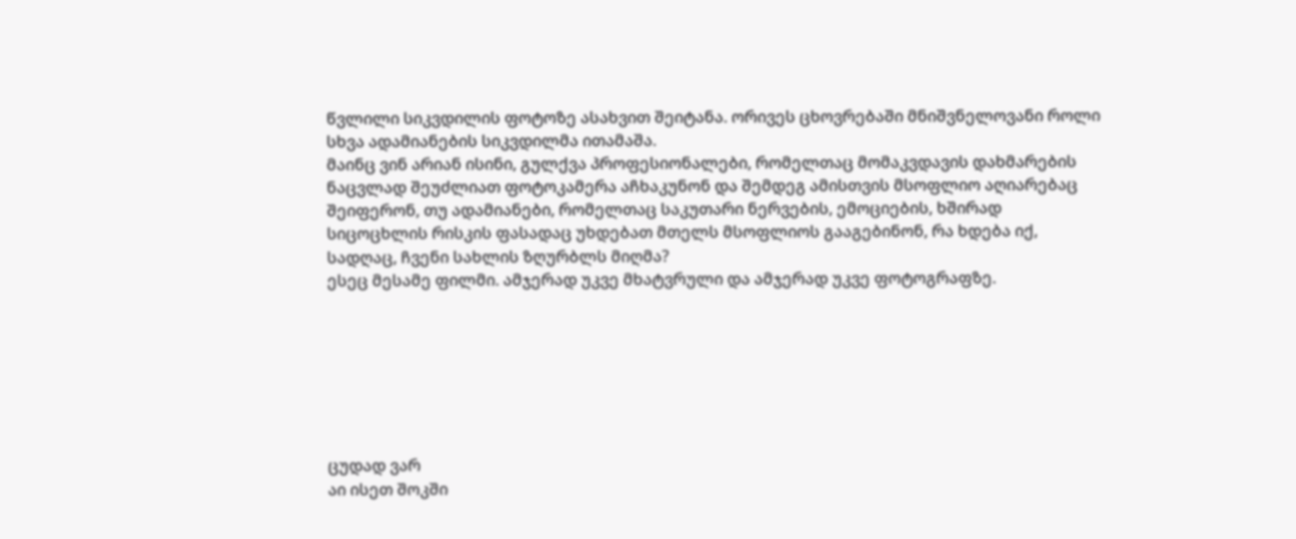წვლილი სიკვდილის ფოტოზე ასახვით შეიტანა. ორივეს ცხოვრებაში მნიშვნელოვანი როლი სხვა ადამიანების სიკვდილმა ითამაშა.
მაინც ვინ არიან ისინი, გულქვა პროფესიონალები, რომელთაც მომაკვდავის დახმარების ნაცვლად შეუძლიათ ფოტოკამერა აჩხაკუნონ და შემდეგ ამისთვის მსოფლიო აღიარებაც შეიფერონ, თუ ადამიანები, რომელთაც საკუთარი ნერვების, ემოციების, ხშირად სიცოცხლის რისკის ფასადაც უხდებათ მთელს მსოფლიოს გააგებინონ, რა ხდება იქ, სადღაც, ჩვენი სახლის ზღურბლს მიღმა?
ესეც მესამე ფილმი. ამჯერად უკვე მხატვრული და ამჯერად უკვე ფოტოგრაფზე.







ცუდად ვარ
აი ისეთ შოკში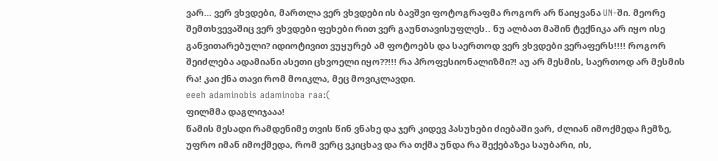ვარ… ვერ ვხვდები, მართლა ვერ ვხვდები ის ბავშვი ფოტოგრაფმა როგორ არ წაიყვანა UN-ში. მეორე შემთხვევაშიც ვერ ვხვდები ფეხები რით ვერ გაუნთავისუფლეს.. ნუ ალბათ მაშინ ტექნიკა არ იყო ისე განვითარებული? იდიოტივით ვუყურებ ამ ფოტოებს და საერთოდ ვერ ვხვდები ვერაფერს!!!! როგორ შეიძლება ადამიანი ასეთი ცხვოელი იყო??!!! რა პროფესიონალიზმი?! აუ არ მესმის, საერთოდ არ მესმის რა! კაი ქნა თავი რომ მოიკლა, მეც მოვიკლავდი.
eeeh adaminobis adaminoba raa:(
ფილმმა დაგლიჯააა!
წამის მესადი რამდენიმე თვის წინ ვნახე და ჯერ კიდევ პასუხები ძიებაში ვარ, ძლიან იმოქმედა ჩემზე, უფრო იმან იმოქმედა, რომ ვერც ვკიცხავ და რა თქმა უნდა რა შექებაზეა საუბარი, ის,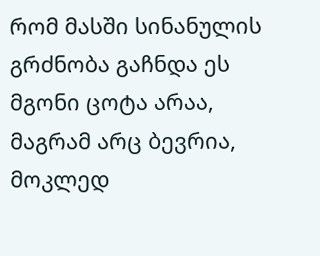რომ მასში სინანულის გრძნობა გაჩნდა ეს მგონი ცოტა არაა, მაგრამ არც ბევრია, მოკლედ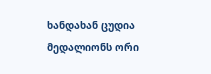ხანდახან ცუდია მედალიონს ორი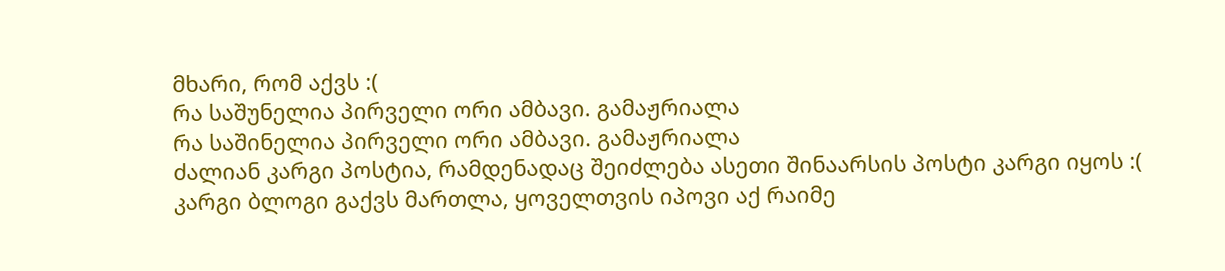მხარი, რომ აქვს :(
რა საშუნელია პირველი ორი ამბავი. გამაჟრიალა
რა საშინელია პირველი ორი ამბავი. გამაჟრიალა
ძალიან კარგი პოსტია, რამდენადაც შეიძლება ასეთი შინაარსის პოსტი კარგი იყოს :(
კარგი ბლოგი გაქვს მართლა, ყოველთვის იპოვი აქ რაიმე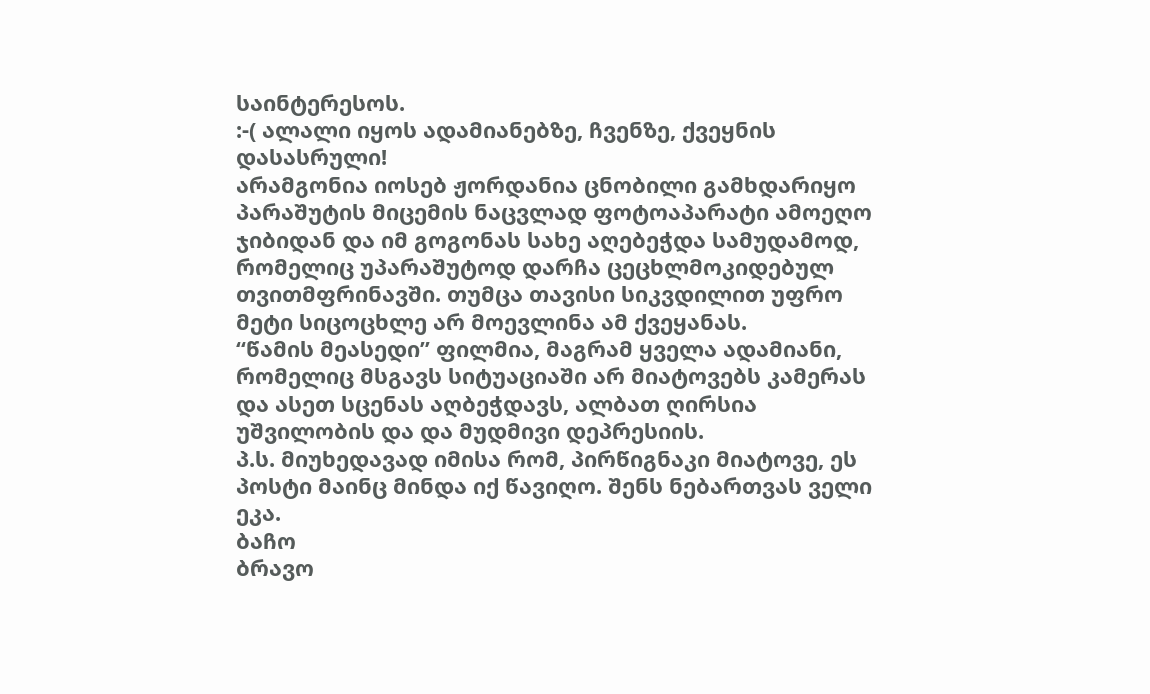საინტერესოს.
:-( ალალი იყოს ადამიანებზე, ჩვენზე, ქვეყნის დასასრული!
არამგონია იოსებ ჟორდანია ცნობილი გამხდარიყო პარაშუტის მიცემის ნაცვლად ფოტოაპარატი ამოეღო ჯიბიდან და იმ გოგონას სახე აღებეჭდა სამუდამოდ, რომელიც უპარაშუტოდ დარჩა ცეცხლმოკიდებულ თვითმფრინავში. თუმცა თავისი სიკვდილით უფრო მეტი სიცოცხლე არ მოევლინა ამ ქვეყანას.
“წამის მეასედი” ფილმია, მაგრამ ყველა ადამიანი, რომელიც მსგავს სიტუაციაში არ მიატოვებს კამერას და ასეთ სცენას აღბეჭდავს, ალბათ ღირსია უშვილობის და და მუდმივი დეპრესიის.
პ.ს. მიუხედავად იმისა რომ, პირწიგნაკი მიატოვე, ეს პოსტი მაინც მინდა იქ წავიღო. შენს ნებართვას ველი ეკა.
ბაჩო
ბრავო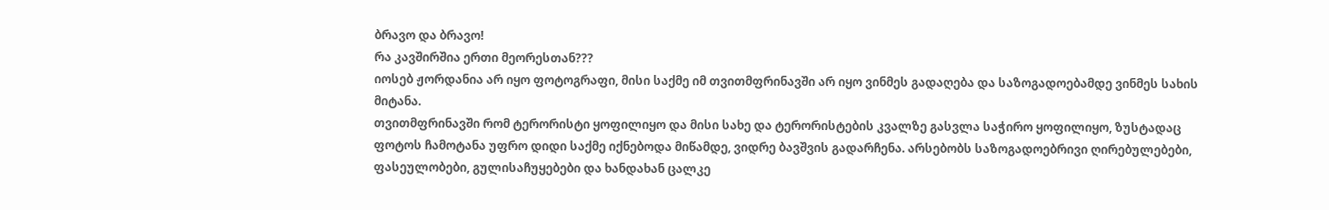ბრავო და ბრავო!
რა კავშირშია ერთი მეორესთან???
იოსებ ჟორდანია არ იყო ფოტოგრაფი, მისი საქმე იმ თვითმფრინავში არ იყო ვინმეს გადაღება და საზოგადოებამდე ვინმეს სახის მიტანა.
თვითმფრინავში რომ ტერორისტი ყოფილიყო და მისი სახე და ტერორისტების კვალზე გასვლა საჭირო ყოფილიყო, ზუსტადაც ფოტოს ჩამოტანა უფრო დიდი საქმე იქნებოდა მიწამდე, ვიდრე ბავშვის გადარჩენა. არსებობს საზოგადოებრივი ღირებულებები, ფასეულობები, გულისაჩუყებები და ხანდახან ცალკე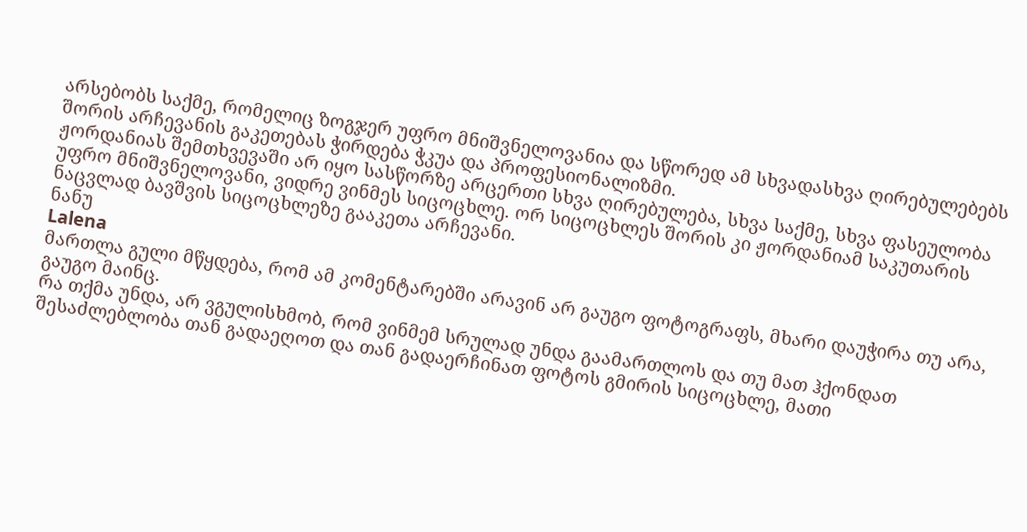არსებობს საქმე, რომელიც ზოგჯერ უფრო მნიშვნელოვანია და სწორედ ამ სხვადასხვა ღირებულებებს შორის არჩევანის გაკეთებას ჭირდება ჭკუა და პროფესიონალიზმი.
ჟორდანიას შემთხვევაში არ იყო სასწორზე არცერთი სხვა ღირებულება, სხვა საქმე, სხვა ფასეულობა უფრო მნიშვნელოვანი, ვიდრე ვინმეს სიცოცხლე. ორ სიცოცხლეს შორის კი ჟორდანიამ საკუთარის ნაცვლად ბავშვის სიცოცხლეზე გააკეთა არჩევანი.
ნანუ
Lalena
მართლა გული მწყდება, რომ ამ კომენტარებში არავინ არ გაუგო ფოტოგრაფს, მხარი დაუჭირა თუ არა, გაუგო მაინც.
რა თქმა უნდა, არ ვგულისხმობ, რომ ვინმემ სრულად უნდა გაამართლოს და თუ მათ ჰქონდათ შესაძლებლობა თან გადაეღოთ და თან გადაერჩინათ ფოტოს გმირის სიცოცხლე, მათი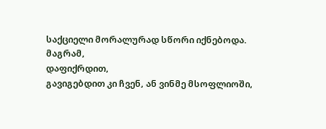საქციელი მორალურად სწორი იქნებოდა.
მაგრამ,
დაფიქრდით,
გავიგებდით კი ჩვენ, ან ვინმე მსოფლიოში,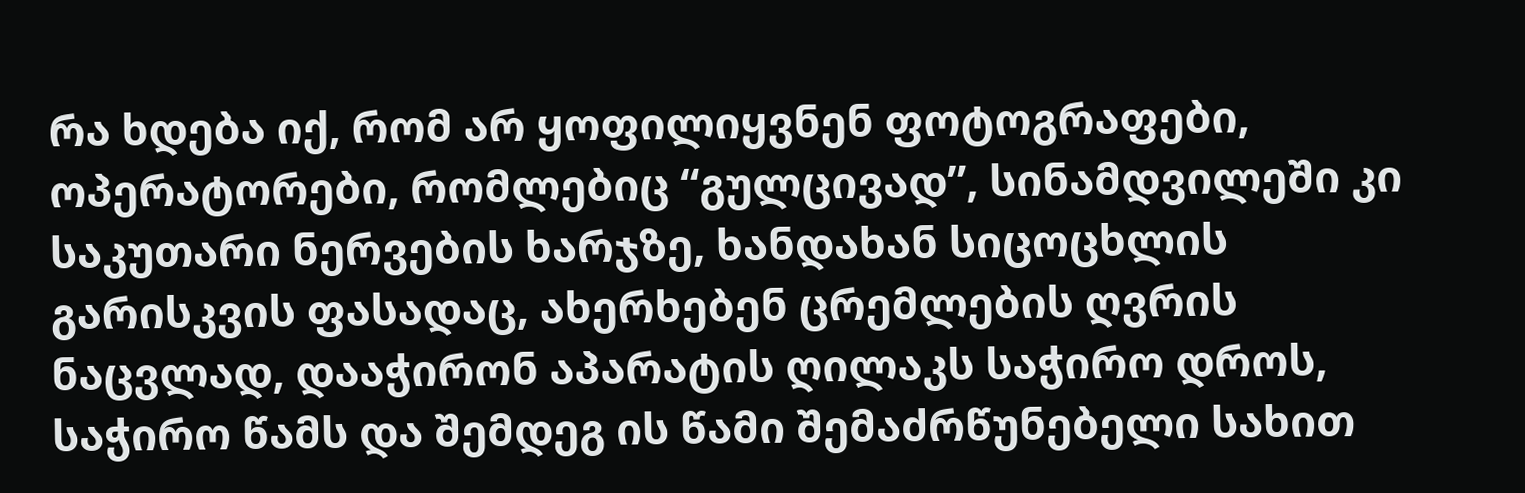რა ხდება იქ, რომ არ ყოფილიყვნენ ფოტოგრაფები, ოპერატორები, რომლებიც “გულცივად”, სინამდვილეში კი საკუთარი ნერვების ხარჯზე, ხანდახან სიცოცხლის გარისკვის ფასადაც, ახერხებენ ცრემლების ღვრის ნაცვლად, დააჭირონ აპარატის ღილაკს საჭირო დროს, საჭირო წამს და შემდეგ ის წამი შემაძრწუნებელი სახით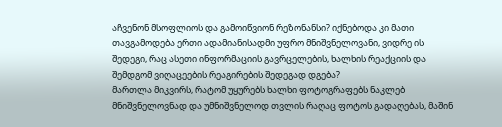აჩვენონ მსოფლიოს და გამოიწვიონ რეზონანსი? იქნებოდა კი მათი თავგამოდება ერთი ადამიანისადმი უფრო მნიშვნელოვანი, ვიდრე ის შედეგი, რაც ასეთი ინფორმაციის გავრცელების, ხალხის რეაქციის და შემდგომ ვიღაცეების რეაგირების შედეგად დგება?
მართლა მიკვირს, რატომ უყურებს ხალხი ფოტოგრაფებს ნაკლებ მნიშვნელოვნად და უმნიშვნელოდ თვლის რაღაც ფოტოს გადაღებას, მაშინ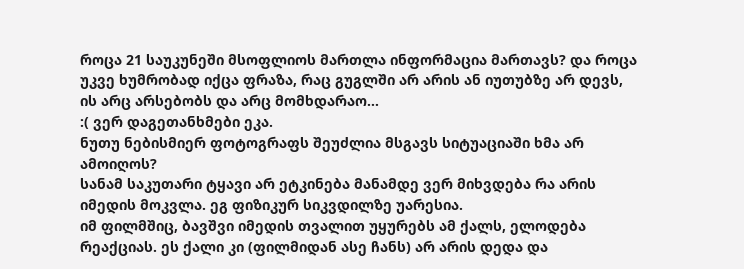როცა 21 საუკუნეში მსოფლიოს მართლა ინფორმაცია მართავს? და როცა უკვე ხუმრობად იქცა ფრაზა, რაც გუგლში არ არის ან იუთუბზე არ დევს, ის არც არსებობს და არც მომხდარაო…
:( ვერ დაგეთანხმები ეკა.
ნუთუ ნებისმიერ ფოტოგრაფს შეუძლია მსგავს სიტუაციაში ხმა არ ამოიღოს?
სანამ საკუთარი ტყავი არ ეტკინება მანამდე ვერ მიხვდება რა არის იმედის მოკვლა. ეგ ფიზიკურ სიკვდილზე უარესია.
იმ ფილმშიც, ბავშვი იმედის თვალით უყურებს ამ ქალს, ელოდება რეაქციას. ეს ქალი კი (ფილმიდან ასე ჩანს) არ არის დედა და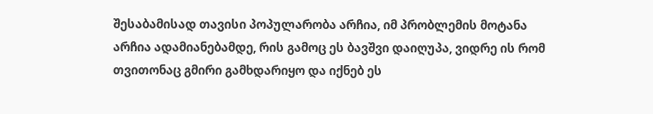შესაბამისად თავისი პოპულარობა არჩია, იმ პრობლემის მოტანა არჩია ადამიანებამდე, რის გამოც ეს ბავშვი დაიღუპა, ვიდრე ის რომ თვითონაც გმირი გამხდარიყო და იქნებ ეს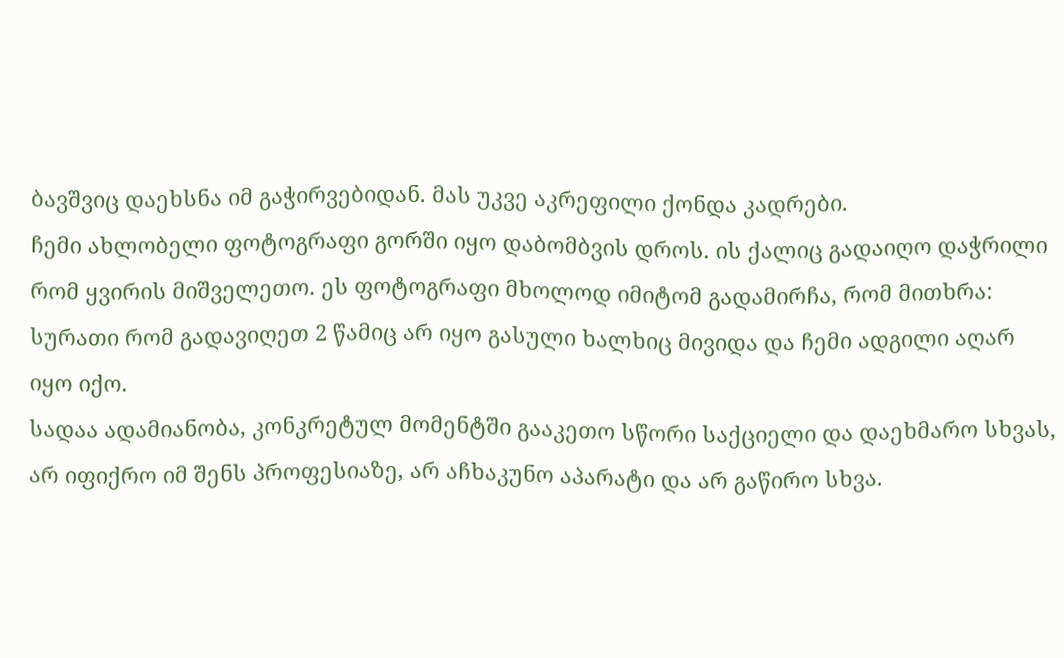ბავშვიც დაეხსნა იმ გაჭირვებიდან. მას უკვე აკრეფილი ქონდა კადრები.
ჩემი ახლობელი ფოტოგრაფი გორში იყო დაბომბვის დროს. ის ქალიც გადაიღო დაჭრილი რომ ყვირის მიშველეთო. ეს ფოტოგრაფი მხოლოდ იმიტომ გადამირჩა, რომ მითხრა: სურათი რომ გადავიღეთ 2 წამიც არ იყო გასული ხალხიც მივიდა და ჩემი ადგილი აღარ იყო იქო.
სადაა ადამიანობა, კონკრეტულ მომენტში გააკეთო სწორი საქციელი და დაეხმარო სხვას, არ იფიქრო იმ შენს პროფესიაზე, არ აჩხაკუნო აპარატი და არ გაწირო სხვა.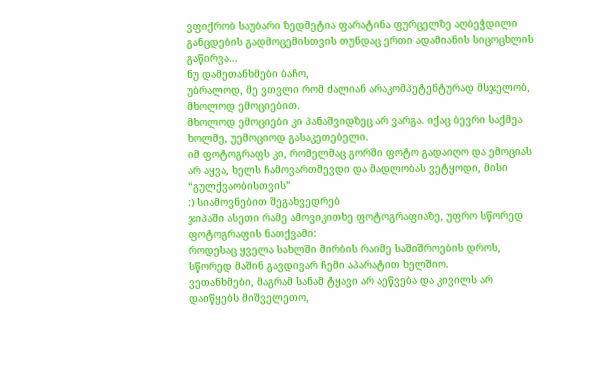ვფიქრობ საუბარი ზედმეტია ფარატინა ფურცელზე აღბეჭდილი განცდების გადმოცემისთვის თუნდაც ერთი ადამიანის სიცოცხლის გაწირვა…
ნუ დამეთანხმები ბაჩო,
უბრალოდ, მე ვთვლი რომ ძალიან არაკომპეტენტურად მსჯელობ, მხოლოდ ემოციებით.
მხოლოდ ემოციები კი პანაშვიდზეც არ ვარგა. იქაც ბევრი საქმეა ხოლმე, უემოციოდ გასაკეთებელი.
იმ ფოტოგრაფს კი, რომელმაც გორში ფოტო გადაიღო და ემოციას არ აყვა, ხელს ჩამოვართმევდი და მადლობას ვეტყოდი, მისი “გულქვაობისთვის”
:) სიამოვნებით შეგახვედრებ
ჯიპაში ასეთი რამე ამოვიკითხე ფოტოგრაფიაზე, უფრო სწორედ ფოტოგრაფის ნათქვამი:
როდესაც ყველა სახლში მირბის რაიმე საშიშროების დროს, სწორედ მაშინ გავდივარ ჩემი აპარატით ხელშიო.
ვეთანხმები, მაგრამ სანამ ტყავი არ აეწვება და კივილს არ დაიწყებს მიშველეთო,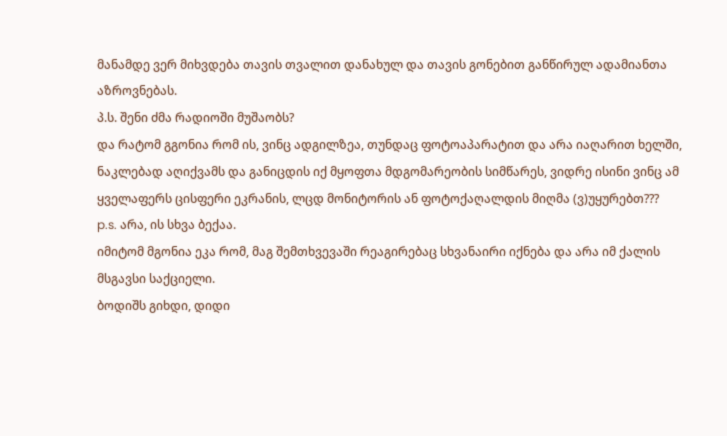მანამდე ვერ მიხვდება თავის თვალით დანახულ და თავის გონებით განწირულ ადამიანთა აზროვნებას.
პ.ს. შენი ძმა რადიოში მუშაობს?
და რატომ გგონია რომ ის, ვინც ადგილზეა, თუნდაც ფოტოაპარატით და არა იაღარით ხელში, ნაკლებად აღიქვამს და განიცდის იქ მყოფთა მდგომარეობის სიმწარეს, ვიდრე ისინი ვინც ამ ყველაფერს ცისფერი ეკრანის, ლცდ მონიტორის ან ფოტოქაღალდის მიღმა (ვ)უყურებთ???
p.s. არა, ის სხვა ბექაა.
იმიტომ მგონია ეკა რომ, მაგ შემთხვევაში რეაგირებაც სხვანაირი იქნება და არა იმ ქალის მსგავსი საქციელი.
ბოდიშს გიხდი, დიდი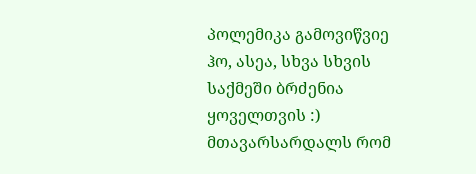პოლემიკა გამოვიწვიე
ჰო, ასეა, სხვა სხვის საქმეში ბრძენია ყოველთვის :)
მთავარსარდალს რომ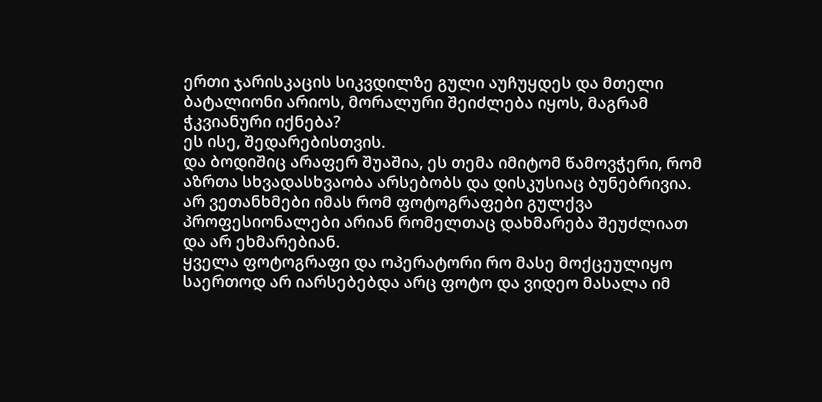ერთი ჯარისკაცის სიკვდილზე გული აუჩუყდეს და მთელი ბატალიონი არიოს, მორალური შეიძლება იყოს, მაგრამ ჭკვიანური იქნება?
ეს ისე, შედარებისთვის.
და ბოდიშიც არაფერ შუაშია, ეს თემა იმიტომ წამოვჭერი, რომ აზრთა სხვადასხვაობა არსებობს და დისკუსიაც ბუნებრივია.
არ ვეთანხმები იმას რომ ფოტოგრაფები გულქვა პროფესიონალები არიან რომელთაც დახმარება შეუძლიათ და არ ეხმარებიან.
ყველა ფოტოგრაფი და ოპერატორი რო მასე მოქცეულიყო საერთოდ არ იარსებებდა არც ფოტო და ვიდეო მასალა იმ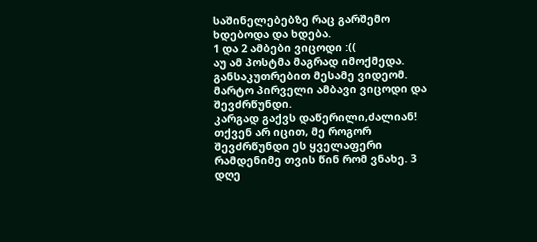საშინელებებზე რაც გარშემო ხდებოდა და ხდება.
1 და 2 ამბები ვიცოდი :((
აუ ამ პოსტმა მაგრად იმოქმედა. განსაკუთრებით მესამე ვიდეომ.
მარტო პირველი ამბავი ვიცოდი და შევძრწუნდი.
კარგად გაქვს დაწერილი,ძალიან!
თქვენ არ იცით, მე როგორ შევძრწუნდი ეს ყველაფერი რამდენიმე თვის წინ რომ ვნახე. 3 დღე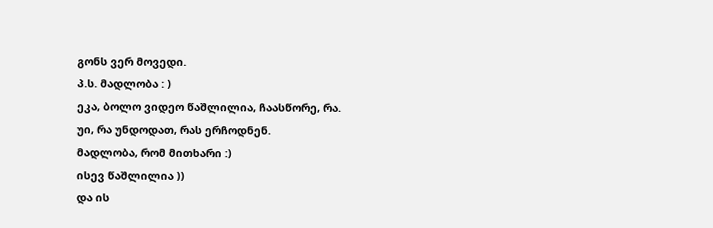გონს ვერ მოვედი.
პ.ს. მადლობა : )
ეკა, ბოლო ვიდეო წაშლილია, ჩაასწორე, რა.
უი, რა უნდოდათ, რას ერჩოდნენ.
მადლობა, რომ მითხარი :)
ისევ წაშლილია ))
და ის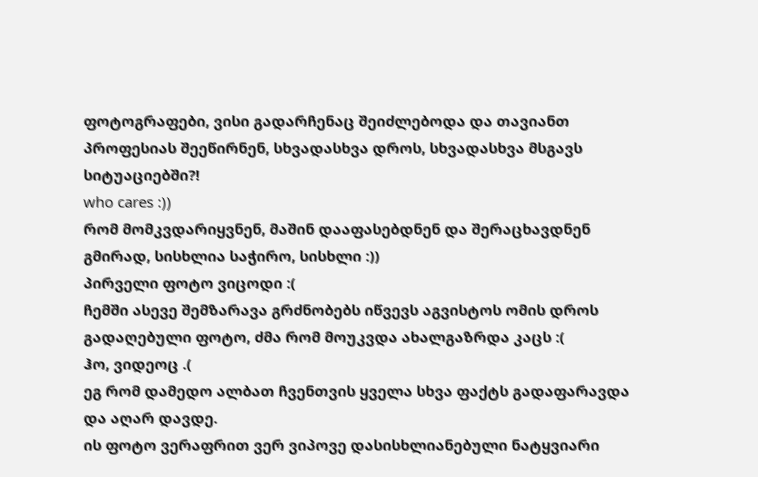ფოტოგრაფები, ვისი გადარჩენაც შეიძლებოდა და თავიანთ პროფესიას შეეწირნენ, სხვადასხვა დროს, სხვადასხვა მსგავს სიტუაციებში?!
who cares :))
რომ მომკვდარიყვნენ, მაშინ დააფასებდნენ და შერაცხავდნენ გმირად, სისხლია საჭირო, სისხლი :))
პირველი ფოტო ვიცოდი :(
ჩემში ასევე შემზარავა გრძნობებს იწვევს აგვისტოს ომის დროს გადაღებული ფოტო, ძმა რომ მოუკვდა ახალგაზრდა კაცს :(
ჰო, ვიდეოც .(
ეგ რომ დამედო ალბათ ჩვენთვის ყველა სხვა ფაქტს გადაფარავდა და აღარ დავდე.
ის ფოტო ვერაფრით ვერ ვიპოვე დასისხლიანებული ნატყვიარი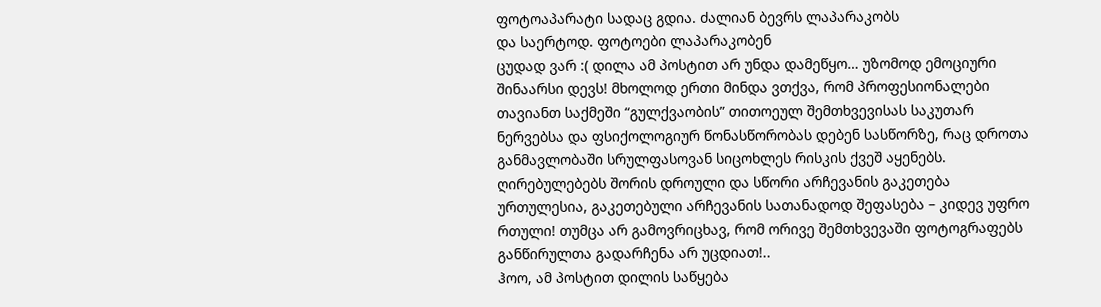ფოტოაპარატი სადაც გდია. ძალიან ბევრს ლაპარაკობს
და საერტოდ. ფოტოები ლაპარაკობენ
ცუდად ვარ :( დილა ამ პოსტით არ უნდა დამეწყო… უზომოდ ემოციური შინაარსი დევს! მხოლოდ ერთი მინდა ვთქვა, რომ პროფესიონალები თავიანთ საქმეში “გულქვაობის” თითოეულ შემთხვევისას საკუთარ ნერვებსა და ფსიქოლოგიურ წონასწორობას დებენ სასწორზე, რაც დროთა განმავლობაში სრულფასოვან სიცოხლეს რისკის ქვეშ აყენებს. ღირებულებებს შორის დროული და სწორი არჩევანის გაკეთება ურთულესია, გაკეთებული არჩევანის სათანადოდ შეფასება – კიდევ უფრო რთული! თუმცა არ გამოვრიცხავ, რომ ორივე შემთხვევაში ფოტოგრაფებს განწირულთა გადარჩენა არ უცდიათ!..
ჰოო, ამ პოსტით დილის საწყება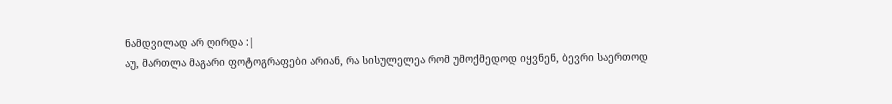ნამდვილად არ ღირდა :|
აუ, მართლა მაგარი ფოტოგრაფები არიან, რა სისულელეა რომ უმოქმედოდ იყვნენ, ბევრი საერთოდ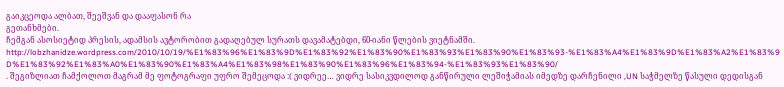გაიკცეოდა ალბათ, შეეშვან და დააფასონ რა
გეთანხმები.
ჩემგან ასოსიეტიდ პრესის, ადამსის ავტორობით გადაღებულ სურათს დავამატებდი, 60-იანი წლების ვიეტნამში.
http://lobzhanidze.wordpress.com/2010/10/19/%E1%83%96%E1%83%9D%E1%83%92%E1%83%90%E1%83%93%E1%83%90%E1%83%93-%E1%83%A4%E1%83%9D%E1%83%A2%E1%83%9D%E1%83%92%E1%83%A0%E1%83%90%E1%83%A4%E1%83%98%E1%83%90%E1%83%96%E1%83%94-%E1%83%93%E1%83%90/
. შეგიზლიათ ჩამქოლოთ მაგრამ მე ფოტოგრაფი უფრო შემეცოდა :( ვიდრეე… ვიდრე სასიკვდილოდ განწირული ლეშიჭამიას იმედზე დარჩენილი ,UN საჭმელზე წასული დედისგან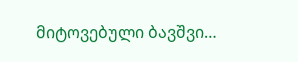მიტოვებული ბავშვი…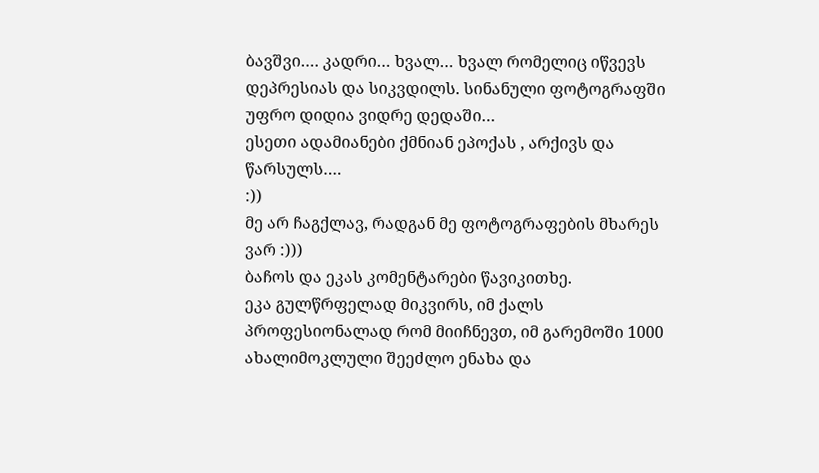ბავშვი…. კადრი… ხვალ… ხვალ რომელიც იწვევს დეპრესიას და სიკვდილს. სინანული ფოტოგრაფში უფრო დიდია ვიდრე დედაში…
ესეთი ადამიანები ქმნიან ეპოქას , არქივს და წარსულს….
:))
მე არ ჩაგქლავ, რადგან მე ფოტოგრაფების მხარეს ვარ :)))
ბაჩოს და ეკას კომენტარები წავიკითხე.
ეკა გულწრფელად მიკვირს, იმ ქალს პროფესიონალად რომ მიიჩნევთ, იმ გარემოში 1000 ახალიმოკლული შეეძლო ენახა და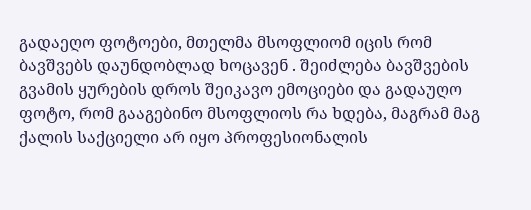გადაეღო ფოტოები, მთელმა მსოფლიომ იცის რომ ბავშვებს დაუნდობლად ხოცავენ . შეიძლება ბავშვების გვამის ყურების დროს შეიკავო ემოციები და გადაუღო ფოტო, რომ გააგებინო მსოფლიოს რა ხდება, მაგრამ მაგ ქალის საქციელი არ იყო პროფესიონალის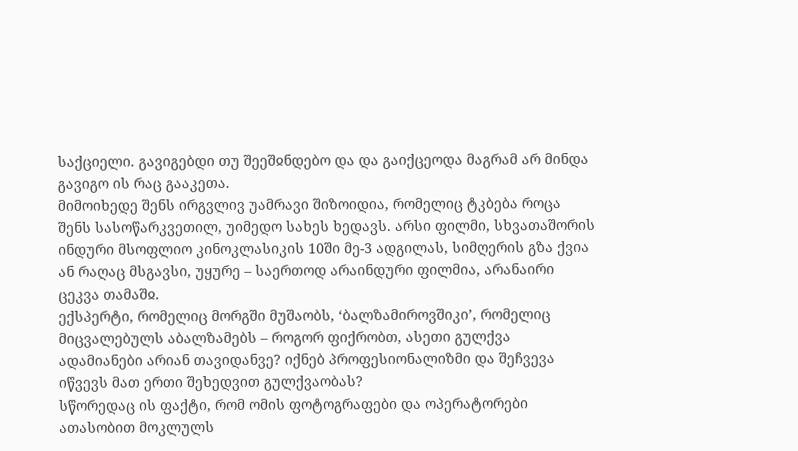საქციელი. გავიგებდი თუ შეეშჲნდებო და და გაიქცეოდა მაგრამ არ მინდა გავიგო ის რაც გააკეთა.
მიმოიხედე შენს ირგვლივ უამრავი შიზოიდია, რომელიც ტკბება როცა შენს სასოწარკვეთილ, უიმედო სახეს ხედავს. არსი ფილმი, სხვათაშორის ინდური მსოფლიო კინოკლასიკის 10ში მე-3 ადგილას, სიმღერის გზა ქვია ან რაღაც მსგავსი, უყურე – საერთოდ არაინდური ფილმია, არანაირი ცეკვა თამაშჲ.
ექსპერტი, რომელიც მორგში მუშაობს, ‘ბალზამიროვშიკი’, რომელიც მიცვალებულს აბალზამებს – როგორ ფიქრობთ, ასეთი გულქვა ადამიანები არიან თავიდანვე? იქნებ პროფესიონალიზმი და შეჩვევა იწვევს მათ ერთი შეხედვით გულქვაობას?
სწორედაც ის ფაქტი, რომ ომის ფოტოგრაფები და ოპერატორები ათასობით მოკლულს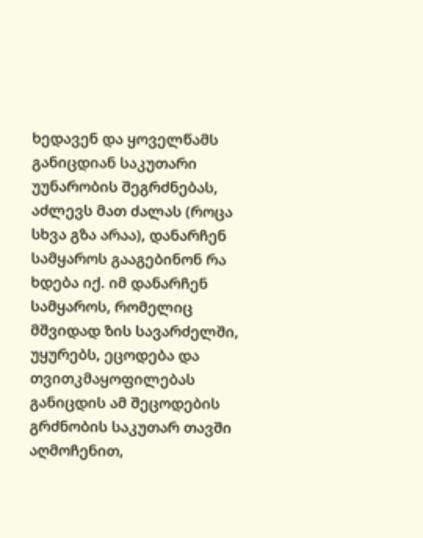ხედავენ და ყოველწამს განიცდიან საკუთარი უუნარობის შეგრძნებას, აძლევს მათ ძალას (როცა სხვა გზა არაა), დანარჩენ სამყაროს გააგებინონ რა ხდება იქ. იმ დანარჩენ სამყაროს, რომელიც მშვიდად ზის სავარძელში, უყურებს, ეცოდება და თვითკმაყოფილებას განიცდის ამ შეცოდების გრძნობის საკუთარ თავში აღმოჩენით,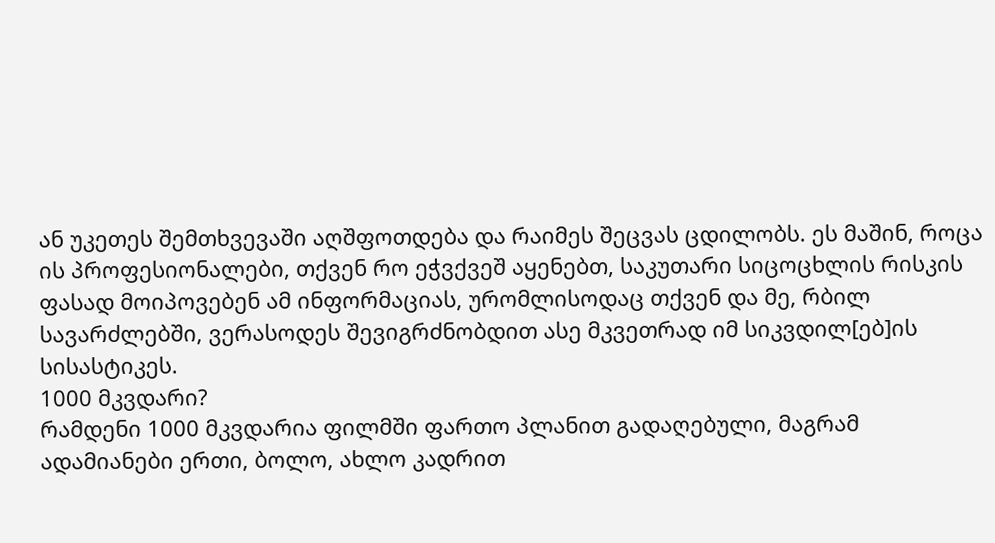ან უკეთეს შემთხვევაში აღშფოთდება და რაიმეს შეცვას ცდილობს. ეს მაშინ, როცა ის პროფესიონალები, თქვენ რო ეჭვქვეშ აყენებთ, საკუთარი სიცოცხლის რისკის ფასად მოიპოვებენ ამ ინფორმაციას, ურომლისოდაც თქვენ და მე, რბილ სავარძლებში, ვერასოდეს შევიგრძნობდით ასე მკვეთრად იმ სიკვდილ[ებ]ის სისასტიკეს.
1000 მკვდარი?
რამდენი 1000 მკვდარია ფილმში ფართო პლანით გადაღებული, მაგრამ ადამიანები ერთი, ბოლო, ახლო კადრით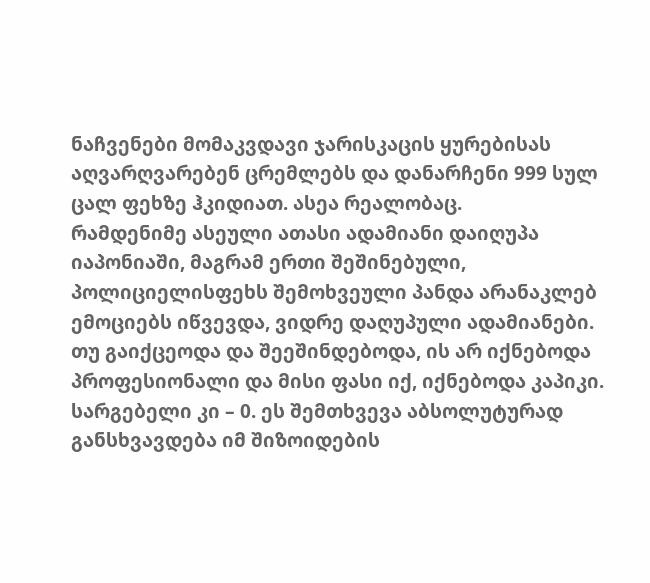ნაჩვენები მომაკვდავი ჯარისკაცის ყურებისას აღვარღვარებენ ცრემლებს და დანარჩენი 999 სულ ცალ ფეხზე ჰკიდიათ. ასეა რეალობაც.
რამდენიმე ასეული ათასი ადამიანი დაიღუპა იაპონიაში, მაგრამ ერთი შეშინებული, პოლიციელისფეხს შემოხვეული პანდა არანაკლებ ემოციებს იწვევდა, ვიდრე დაღუპული ადამიანები.
თუ გაიქცეოდა და შეეშინდებოდა, ის არ იქნებოდა პროფესიონალი და მისი ფასი იქ, იქნებოდა კაპიკი. სარგებელი კი – 0. ეს შემთხვევა აბსოლუტურად განსხვავდება იმ შიზოიდების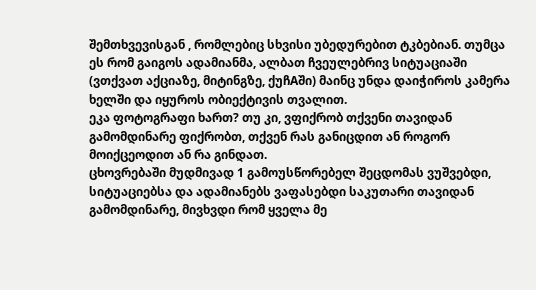შემთხვევისგან , რომლებიც სხვისი უბედურებით ტკბებიან. თუმცა ეს რომ გაიგოს ადამიანმა, ალბათ ჩვეულებრივ სიტუაციაში (ვთქვათ აქციაზე, მიტინგზე, ქუჩAში) მაინც უნდა დაიჭიროს კამერა ხელში და იყუროს ობიექტივის თვალით.
ეკა ფოტოგრაფი ხართ? თუ კი, ვფიქრობ თქვენი თავიდან გამომდინარე ფიქრობთ, თქვენ რას განიცდით ან როგორ მოიქცეოდით ან რა გინდათ.
ცხოვრებაში მუდმივად 1 გამოუსწორებელ შეცდომას ვუშვებდი, სიტუაციებსა და ადამიანებს ვაფასებდი საკუთარი თავიდან გამომდინარე, მივხვდი რომ ყველა მე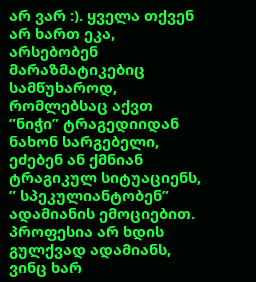არ ვარ :). ყველა თქვენ არ ხართ ეკა, არსებობენ მარაზმატიკებიც სამწუხაროდ, რომლებსაც აქვთ ”ნიჭი” ტრაგედიიდან ნახონ სარგებელი, ეძებენ ან ქმნიან ტრაგიკულ სიტუაციენს, ” სპეკულიანტობენ” ადამიანის ემოციებით.
პროფესია არ ხდის გულქვად ადამიანს, ვინც ხარ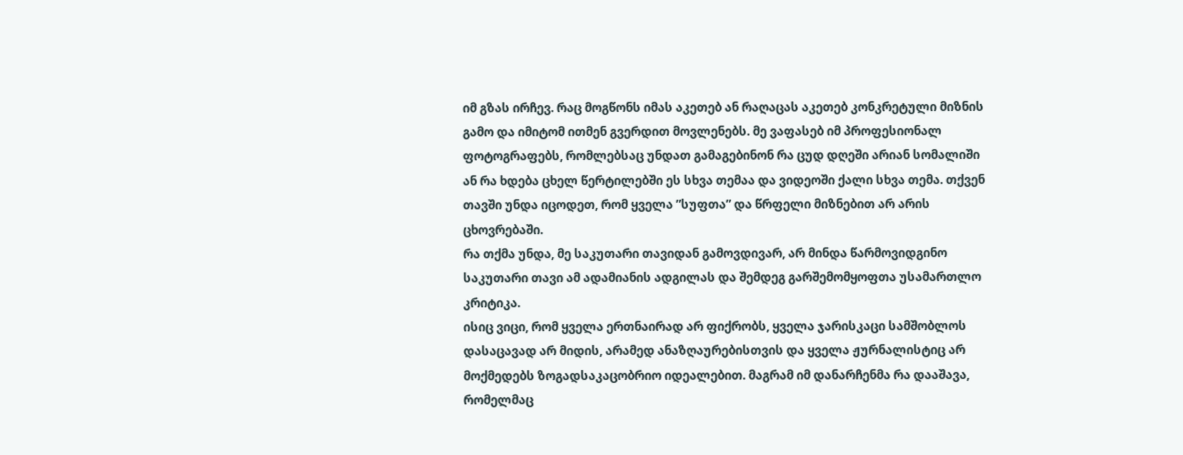იმ გზას ირჩევ. რაც მოგწონს იმას აკეთებ ან რაღაცას აკეთებ კონკრეტული მიზნის გამო და იმიტომ ითმენ გვერდით მოვლენებს. მე ვაფასებ იმ პროფესიონალ ფოტოგრაფებს, რომლებსაც უნდათ გამაგებინონ რა ცუდ დღეში არიან სომალიში ან რა ხდება ცხელ წერტილებში ეს სხვა თემაა და ვიდეოში ქალი სხვა თემა. თქვენ თავში უნდა იცოდეთ, რომ ყველა ”სუფთა” და წრფელი მიზნებით არ არის ცხოვრებაში.
რა თქმა უნდა, მე საკუთარი თავიდან გამოვდივარ, არ მინდა წარმოვიდგინო საკუთარი თავი ამ ადამიანის ადგილას და შემდეგ გარშემომყოფთა უსამართლო კრიტიკა.
ისიც ვიცი, რომ ყველა ერთნაირად არ ფიქრობს, ყველა ჯარისკაცი სამშობლოს დასაცავად არ მიდის, არამედ ანაზღაურებისთვის და ყველა ჟურნალისტიც არ მოქმედებს ზოგადსაკაცობრიო იდეალებით. მაგრამ იმ დანარჩენმა რა დააშავა, რომელმაც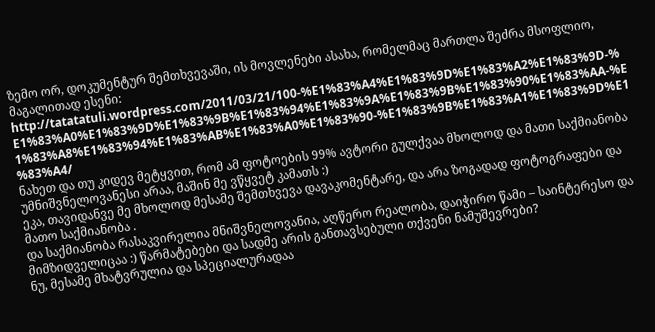ზემო ორ, დოკუმენტურ შემთხვევაში, ის მოვლენები ასახა, რომელმაც მართლა შეძრა მსოფლიო, მაგალითად ესენი: http://tatatatuli.wordpress.com/2011/03/21/100-%E1%83%A4%E1%83%9D%E1%83%A2%E1%83%9D-%E1%83%A0%E1%83%9D%E1%83%9B%E1%83%94%E1%83%9A%E1%83%9B%E1%83%90%E1%83%AA-%E1%83%A8%E1%83%94%E1%83%AB%E1%83%A0%E1%83%90-%E1%83%9B%E1%83%A1%E1%83%9D%E1%83%A4/
ნახეთ და თუ კიდევ მეტყვით, რომ ამ ფოტოების 99% ავტორი გულქვაა მხოლოდ და მათი საქმიანობა უმნიშვნელოვანესი არაა, მაშინ მე ვწყვეტ კამათს :)
ეკა, თავიდანვე მე მხოლოდ მესამე შემთხვევა დავაკომენტარე, და არა ზოგადად ფოტოგრაფები და მათო საქმიანობა .
და საქმიანობა რასაკვირელია მნიშვნელოვანია, აღწერო რეალობა, დაიჭირო წამი – საინტერესო და მიმზიდველიცაა :) წარმატებები და სადმე არის განთავსებული თქვენი ნამუშევრები?
ნუ, მესამე მხატვრულია და სპეციალურადაა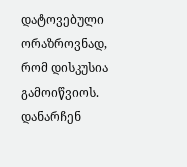დატოვებული ორაზროვნად, რომ დისკუსია გამოიწვიოს. დანარჩენ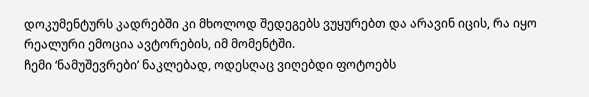დოკუმენტურს კადრებში კი მხოლოდ შედეგებს ვუყურებთ და არავინ იცის, რა იყო რეალური ემოცია ავტორების, იმ მომენტში.
ჩემი ‘ნამუშევრები’ ნაკლებად, ოდესღაც ვიღებდი ფოტოებს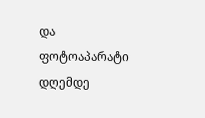და ფოტოაპარატი დღემდე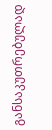განსაკუთრებულად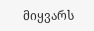მიყვარს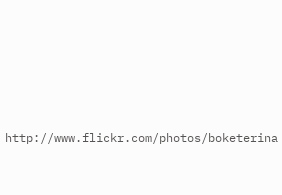http://www.flickr.com/photos/boketerina